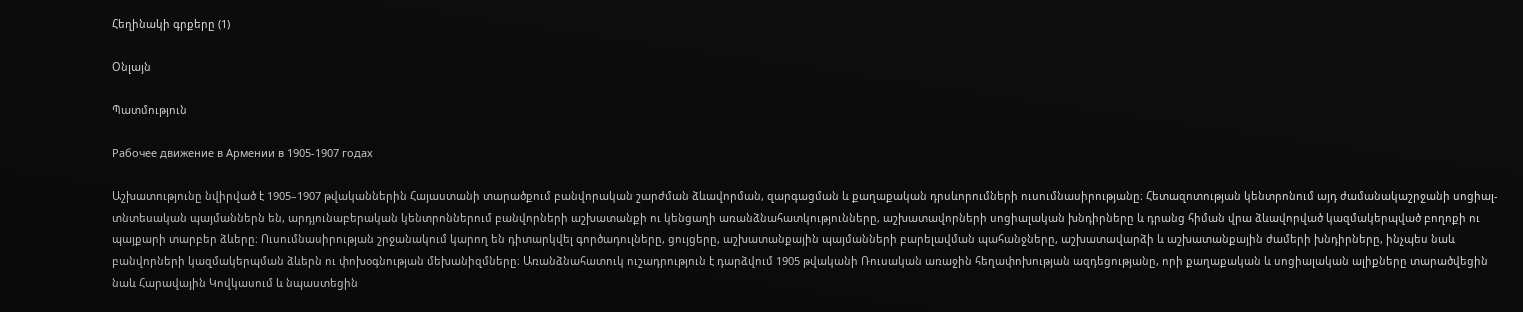Հեղինակի գրքերը (1)

Օնլայն

Պատմություն

Рабочее движение в Армении в 1905-1907 годах

Աշխատությունը նվիրված է 1905–1907 թվականներին Հայաստանի տարածքում բանվորական շարժման ձևավորման, զարգացման և քաղաքական դրսևորումների ուսումնասիրությանը։ Հետազոտության կենտրոնում այդ ժամանակաշրջանի սոցիալ-տնտեսական պայմաններն են, արդյունաբերական կենտրոններում բանվորների աշխատանքի ու կենցաղի առանձնահատկությունները, աշխատավորների սոցիալական խնդիրները և դրանց հիման վրա ձևավորված կազմակերպված բողոքի ու պայքարի տարբեր ձևերը։ Ուսումնասիրության շրջանակում կարող են դիտարկվել գործադուլները, ցույցերը, աշխատանքային պայմանների բարելավման պահանջները, աշխատավարձի և աշխատանքային ժամերի խնդիրները, ինչպես նաև բանվորների կազմակերպման ձևերն ու փոխօգնության մեխանիզմները։ Առանձնահատուկ ուշադրություն է դարձվում 1905 թվականի Ռուսական առաջին հեղափոխության ազդեցությանը, որի քաղաքական և սոցիալական ալիքները տարածվեցին նաև Հարավային Կովկասում և նպաստեցին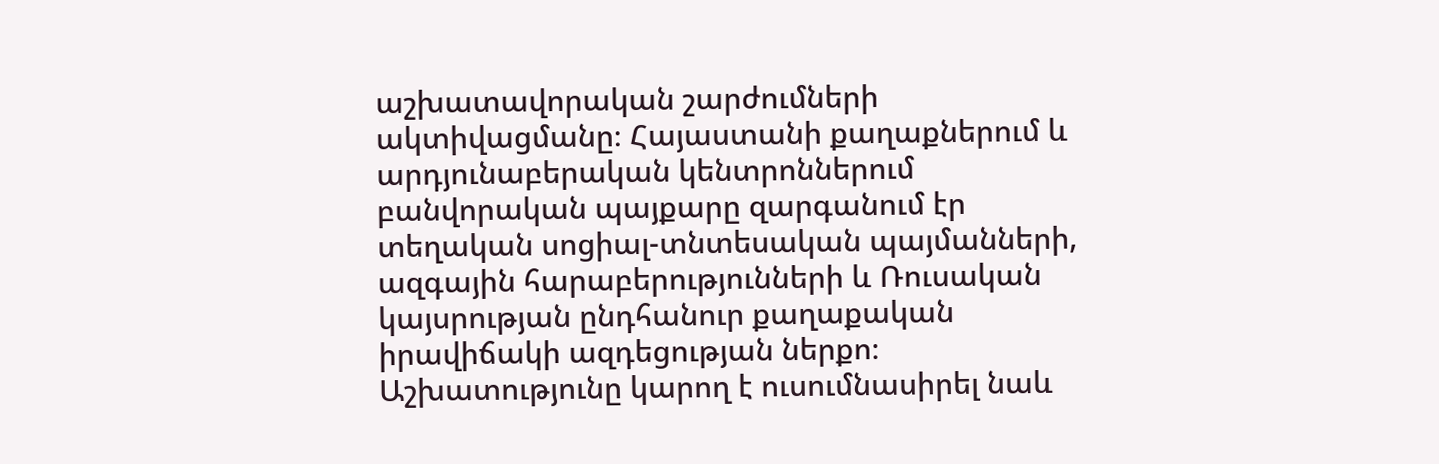աշխատավորական շարժումների ակտիվացմանը։ Հայաստանի քաղաքներում և արդյունաբերական կենտրոններում բանվորական պայքարը զարգանում էր տեղական սոցիալ-տնտեսական պայմանների, ազգային հարաբերությունների և Ռուսական կայսրության ընդհանուր քաղաքական իրավիճակի ազդեցության ներքո։ Աշխատությունը կարող է ուսումնասիրել նաև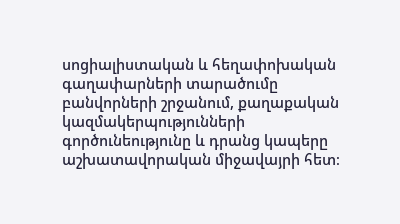սոցիալիստական և հեղափոխական գաղափարների տարածումը բանվորների շրջանում, քաղաքական կազմակերպությունների գործունեությունը և դրանց կապերը աշխատավորական միջավայրի հետ։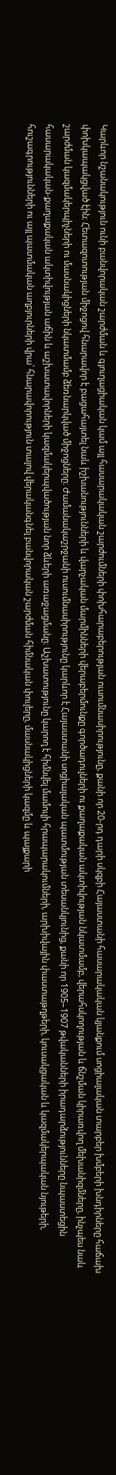Կարևոր նշանակություն ունի բանվորական շարժման և գյուղացիական կամ այլ հասարակական շարժումների փոխհարաբերության ուսումնասիրությունը, քանի որ 20-րդ դարի սկզբի Հայաստանի հասարակական կյանքում սոցիալական տարբեր խմբերի խնդիրները հաճախ փոխկապակցված էին։ Հետազոտության միջոցով հնարավոր է բացահայտել նաև իշխանությունների և վարչական մարմինների վերաբերմունքը գործադուլների ու քաղաքական ակտիվության նկատմամբ, վերահսկողության և ճնշման կիրառվող մեխանիզմները, ինչպես նաև շարժման կազմակերպիչների ու մասնակիցների նկատմամբ ձեռնարկված միջոցները։ Ժամանակաշրջանի ուսումնասիրությունը կարևոր է Հայաստանի սոցիալական պատմության տեսանկյունից, քանի որ 1905–1907 թվականների իրադարձությունները նպաստեցին հասարակական-քաղաքական ակտիվության աճին և աշխատավորների կազմակերպվածության նոր ձևերի առաջացմանը։ Աշխատությունը կարող է հիմնվել մամուլի հրապարակումների, արխիվային փաստաթղթերի, կուսակցական և կազմակերպական նյութերի, հուշագրությունների ու այլ պատմական աղբյուրների վրա՝ հնարավորություն տալով վերականգնել բանվորական շարժման հիմնական փուլերը, մասնակիցների կազմը և պայքարի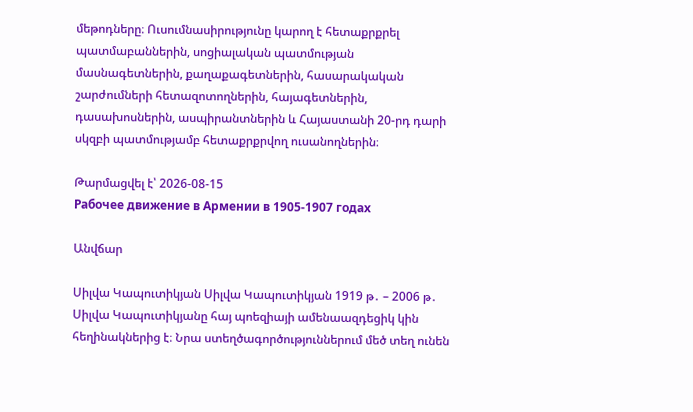մեթոդները։ Ուսումնասիրությունը կարող է հետաքրքրել պատմաբաններին, սոցիալական պատմության մասնագետներին, քաղաքագետներին, հասարակական շարժումների հետազոտողներին, հայագետներին, դասախոսներին, ասպիրանտներին և Հայաստանի 20-րդ դարի սկզբի պատմությամբ հետաքրքրվող ուսանողներին։

Թարմացվել է՝ 2026-08-15
Рабочее движение в Армении в 1905-1907 годах

Անվճար

Սիլվա Կապուտիկյան Սիլվա Կապուտիկյան 1919 թ․ – 2006 թ․ Սիլվա Կապուտիկյանը հայ պոեզիայի ամենաազդեցիկ կին հեղինակներից է։ Նրա ստեղծագործություններում մեծ տեղ ունեն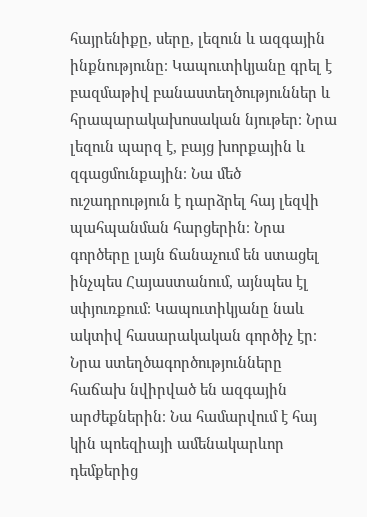հայրենիքը, սերը, լեզուն և ազգային ինքնությունը։ Կապուտիկյանը գրել է բազմաթիվ բանաստեղծություններ և հրապարակախոսական նյութեր։ Նրա լեզուն պարզ է, բայց խորքային և զգացմունքային։ Նա մեծ ուշադրություն է դարձրել հայ լեզվի պահպանման հարցերին։ Նրա գործերը լայն ճանաչում են ստացել ինչպես Հայաստանում, այնպես էլ սփյուռքում։ Կապուտիկյանը նաև ակտիվ հասարակական գործիչ էր։ Նրա ստեղծագործությունները հաճախ նվիրված են ազգային արժեքներին։ Նա համարվում է հայ կին պոեզիայի ամենակարևոր դեմքերից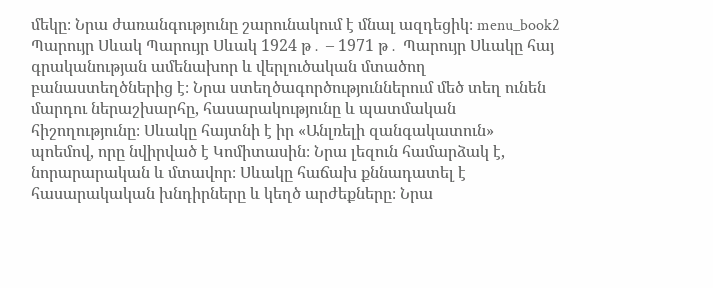մեկը։ Նրա ժառանգությունը շարունակում է մնալ ազդեցիկ։ menu_book2 Պարույր Սևակ Պարույր Սևակ 1924 թ․ – 1971 թ․ Պարույր Սևակը հայ գրականության ամենախոր և վերլուծական մտածող բանաստեղծներից է։ Նրա ստեղծագործություններում մեծ տեղ ունեն մարդու ներաշխարհը, հասարակությունը և պատմական հիշողությունը։ Սևակը հայտնի է իր «Անլռելի զանգակատուն» պոեմով, որը նվիրված է Կոմիտասին։ Նրա լեզուն համարձակ է, նորարարական և մտավոր։ Սևակը հաճախ քննադատել է հասարակական խնդիրները և կեղծ արժեքները։ Նրա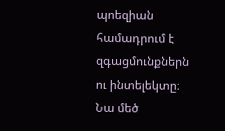պոեզիան համադրում է զգացմունքներն ու ինտելեկտը։ Նա մեծ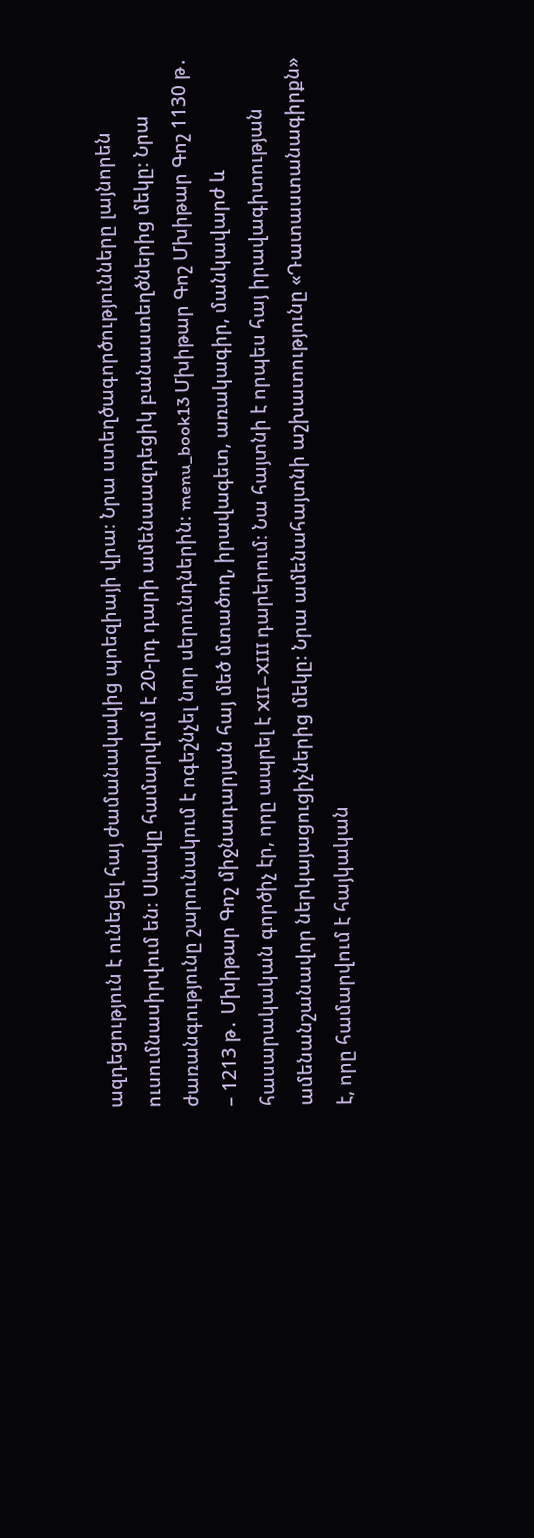ազդեցություն է ունեցել հայ ժամանակակից պոեզիայի վրա։ Նրա ստեղծագործությունները լայնորեն ուսումնասիրվում են։ Սևակը համարվում է 20-րդ դարի ամենաազդեցիկ բանաստեղծներից մեկը։ Նրա ժառանգությունը շարունակում է ոգեշնչել նոր սերունդներին։ menu_book13 Մխիթար Գոշ Մխիթար Գոշ 1130 թ․ – 1213 թ․ Մխիթար Գոշ միջնադարյան հայ մեծ մտածող, իրավագետ, առակագիր, մանկավարժ և հասարակական գործիչ էր, որը ապրել է XII–XIII դարերում։ Նա հայտնի է որպես հայ իրավագիտության ամենանշանավոր ներկայացուցիչներից մեկը։ Նրա ամենահայտնի աշխատությունը «Դատաստանագիրքն» է, որը համարվում է հայկական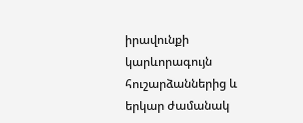իրավունքի կարևորագույն հուշարձաններից և երկար ժամանակ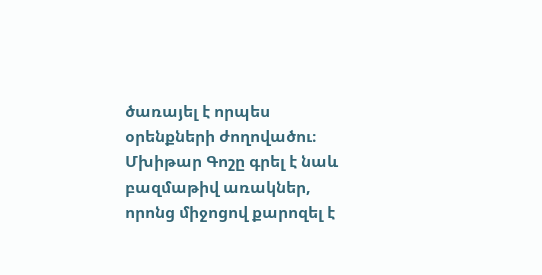ծառայել է որպես օրենքների ժողովածու։ Մխիթար Գոշը գրել է նաև բազմաթիվ առակներ, որոնց միջոցով քարոզել է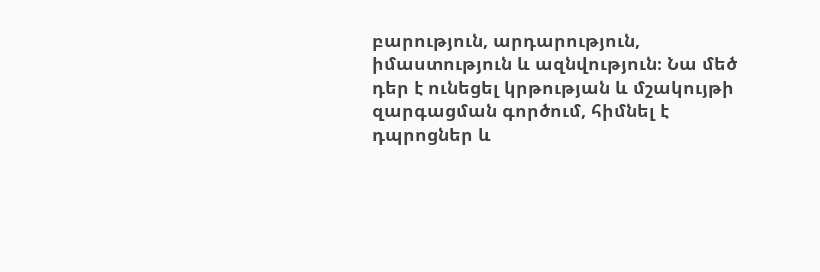բարություն, արդարություն, իմաստություն և ազնվություն։ Նա մեծ դեր է ունեցել կրթության և մշակույթի զարգացման գործում, հիմնել է դպրոցներ և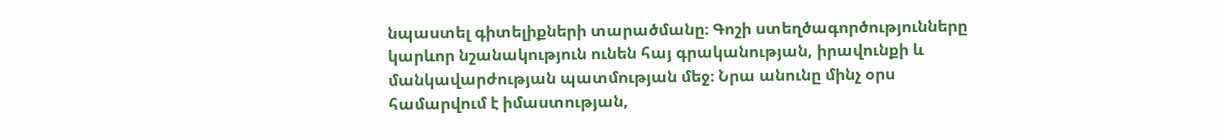նպաստել գիտելիքների տարածմանը։ Գոշի ստեղծագործությունները կարևոր նշանակություն ունեն հայ գրականության, իրավունքի և մանկավարժության պատմության մեջ։ Նրա անունը մինչ օրս համարվում է իմաստության,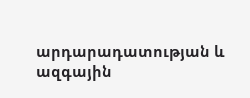արդարադատության և ազգային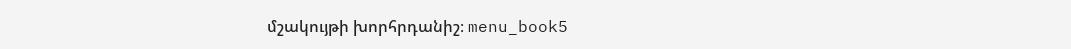մշակույթի խորհրդանիշ։ menu_book5